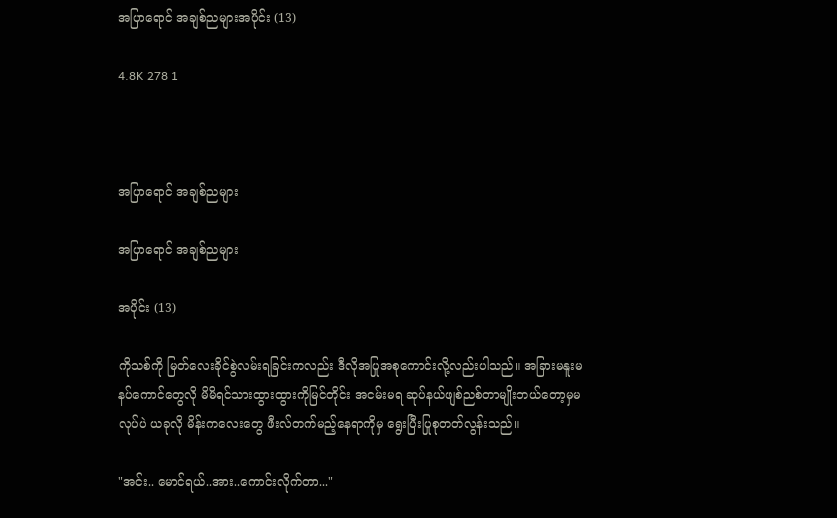အပြာရောင် အချစ်ညများအပိုင်း (13)

4.8K 278 1



အပြာရောင် အချစ်ညများ

အပြာရောင် အချစ်ညများ

အပိုင်း (13)

ကိုသစ်ကို မြတ်လေးခိုင်စွဲလမ်းရခြင်းကလည်း ဒီလိုအပြုအစုကောင်းလို့လည်းပါသည်။ အခြားမနူးမနပ်ကောင်တွေလို မိမိရင်သားထွားထွားကိုမြင်တိုင်း အငမ်းမရ ဆုပ်နယ်ဖျစ်ညစ်တာမျိုးဘယ်တော့မှမလုပ်ပဲ ယခုလို မိန်းကလေးတွေ ဖီးလ်တက်မည့်နေရာကိုမှ ရွေးပြီးပြုစုတတ်လွန်းသည်။

"အင်း.. မောင်ရယ်..အား..ကောင်းလိုက်တာ..."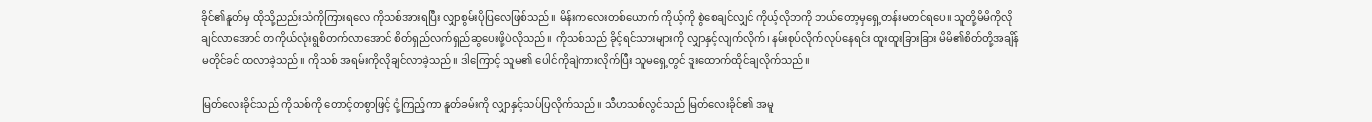ခိုင်၏နူတ်မှ ထိုသို့ညည်းသံကိုကြားရလေ ကိုသစ်အားရပြီး လျှာစွမ်းပိုပြလေဖြစ်သည်။ မိန်းကလေးတစ်ယောက် ကိုယ့်ကို စွဲစေချင်လျှင် ကိုယ့်လိုဘကို ဘယ်တော့မှရှေ့တန်းမတင်ရပေ။ သူတို့မိမိကိုလိုချင်လာအောင် တကိုယ်လုံးရွစိတက်လာအောင် စိတ်ရှည်လက်ရှည်ဆွပေးဖို့ပဲလိုသည်။ ကိုသစ်သည် ခိုင့်ရင်သားများကို လျှာနှင့်လျက်လိုက်၊ နမ်းစုပ်လိုက်လုပ်နေရင်း ထူးထူးခြားခြား မိမိ၏စိတ်တို့အချိန်မတိုင်ခင် ထလာခဲ့သည်။ ကိုသစ် အရမ်းကိုလိုချင်လာခဲ့သည်။ ဒါကြောင့် သူမ၏ ပေါင်ကိုချဲကားလိုက်ပြီး သူမရှေ့တွင် ဒူးထောက်ထိုင်ချလိုက်သည်။

မြတ်လေးခိုင်သည် ကိုသစ်ကို တောင့်တစွာဖြင့် ငုံ့ကြည့်ကာ နူတ်ခမ်းကို လျှာနှင့်သပ်ပြလိုက်သည်။ သီဟသစ်လွင်သည် မြတ်လေးခိုင်၏ အမူ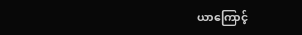ယာကြောင့်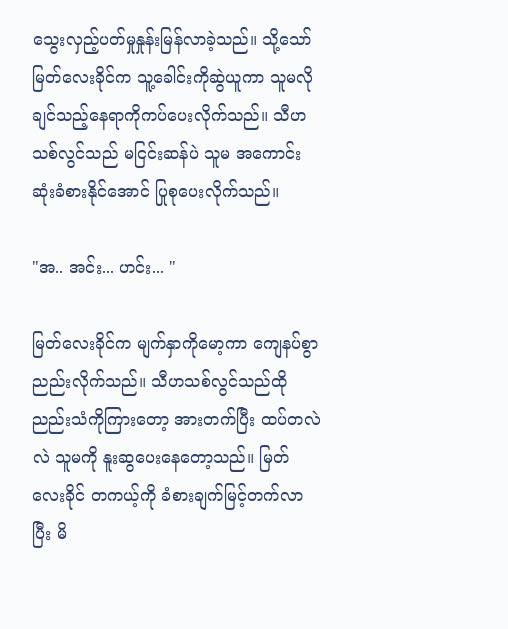သွေးလှည့်ပတ်မှုနှုန်းမြန်လာခဲ့သည်။ သို့သော် မြတ်လေးခိုင်က သူ့ခေါင်းကိုဆွဲယူကာ သူမလိုချင်သည့်နေရာကိုကပ်ပေးလိုက်သည်။ သီဟသစ်လွင်သည် မငြင်းဆန်ပဲ သူမ အကောင်းဆုံးခံစားနိုင်အောင် ပြုစုပေးလိုက်သည်။

"အ.. အင်း... ဟင်း... "

မြတ်လေးခိုင်က မျက်နှာကိုမော့ကာ ကျေနပ်စွာညည်းလိုက်သည်။ သီဟသစ်လွင်သည်ထိုညည်းသံကိုကြားတော့ အားတက်ပြီး ထပ်တလဲလဲ သူမကို နူးဆွပေးနေတော့သည်။ မြတ်လေးခိုင် တကယ့်ကို ခံစားချက်မြင့်တက်လာပြီး မိ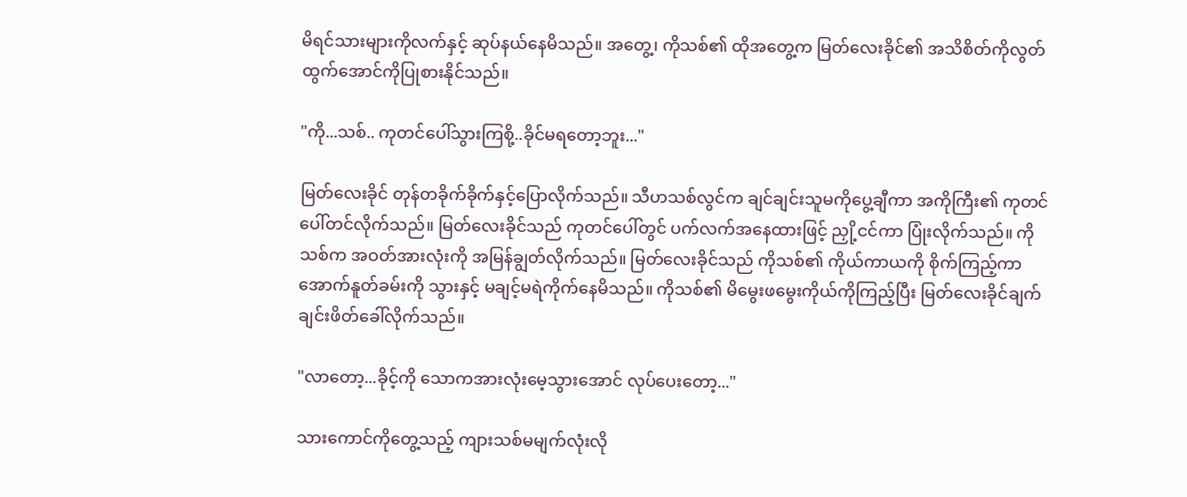မိရင်သားများကိုလက်နှင့် ဆုပ်နယ်နေမိသည်။ အတွေ့၊ ကိုသစ်၏ ထိုအတွေ့က မြတ်လေးခိုင်၏ အသိစိတ်ကိုလွတ်ထွက်အောင်ကိုပြုစားနိုင်သည်။

"ကို...သစ်.. ကုတင်ပေါ်သွားကြစို့..ခိုင်မရတော့ဘူး..."

မြတ်လေးခိုင် တုန်တခိုက်ခိုက်နှင့်ပြောလိုက်သည်။ သီဟသစ်လွင်က ချင်ချင်းသူမကိုပွေ့ချီကာ အကိုကြီး၏ ကုတင်ပေါ်တင်လိုက်သည်။ မြတ်လေးခိုင်သည် ကုတင်ပေါ်တွင် ပက်လက်အနေထားဖြင့် ညှို့ငင်ကာ ပြုံးလိုက်သည်။ ကိုသစ်က အဝတ်အားလုံးကို အမြန်ချွတ်လိုက်သည်။ မြတ်လေးခိုင်သည် ကိုသစ်၏ ကိုယ်ကာယကို စိုက်ကြည့်ကာ အောက်နူတ်ခမ်းကို သွားနှင့် မချင့်မရဲကိုက်နေမိသည်။ ကိုသစ်၏ မိမွေးဖမွေးကိုယ်ကိုကြည့်ပြီး မြတ်လေးခိုင်ချက်ချင်းဖိတ်ခေါ်လိုက်သည်။

"လာတော့...ခိုင့်ကို သောကအားလုံးမေ့သွားအောင် လုပ်ပေးတော့..."

သားကောင်ကိုတွေ့သည့် ကျားသစ်မမျက်လုံးလို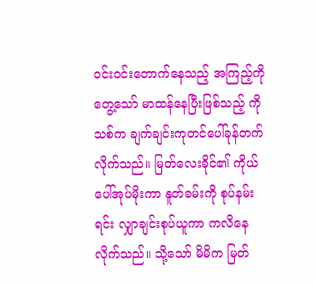ဝင်းဝင်းတောက်နေသည့် အကြည့်ကိုတွေ့သော် မာထန်နေပြီးဖြစ်သည့် ကိုသစ်က ချက်ချင်းကုတင်ပေါ်ခုန်တက်လိုက်သည်။ မြတ်လေးခိုင်၏ ကိုယ်ပေါ်အုပ်မိုးကာ နူတ်ခမ်းကို စုပ်နမ်းရင်း လျှာချင်းစုပ်ယူကာ ကလိနေလိုက်သည်။ သို့သော် မိမိက မြတ်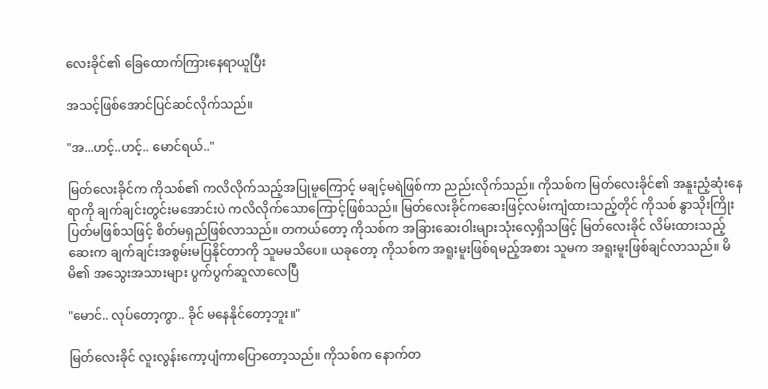လေးခိုင်၏ ခြေထောက်ကြားနေရာယူပြီး

အသင့်ဖြစ်အောင်ပြင်ဆင်လိုက်သည်။

"အ...ဟင့်..ဟင့်.. မောင်ရယ်.."

မြတ်လေးခိုင်က ကိုသစ်၏ ကလိလိုက်သည့်အပြုမူကြောင့် မချင့်မရဲဖြစ်ကာ ညည်းလိုက်သည်။ ကိုသစ်က မြတ်လေးခိုင်၏ အနူးညံ့ဆုံးနေရာကို ချက်ချင်းတွင်းမအောင်းပဲ ကလိလိုက်သောကြောင့်ဖြစ်သည်။ မြတ်လေးခိုင်ကဆေးဖြင့်လမ်းကျံထားသည့်တိုင် ကိုသစ် နွာသိုးကြိုးပြတ်မဖြစ်သဖြင့် စိတ်မရှည်ဖြစ်လာသည်။ တကယ်တော့ ကိုသစ်က အခြားဆေးဝါးများသုံးလေ့ရှိသဖြင့် မြတ်လေးခိုင် လိမ်းထားသည့်ဆေးက ချက်ချင်းအစွမ်းမပြနိုင်တာကို သူမမသိပေ။ ယခုတော့ ကိုသစ်က အရူးမူးဖြစ်ရမည့်အစား သူမက အရူးမူးဖြစ်ချင်လာသည်။ မိမိ၏ အသွေးအသားများ ပွက်ပွက်ဆူလာလေပြီ

"မောင်.. လုပ်တော့ကွာ.. ခိုင် မနေနိုင်တော့ဘူး။"

မြတ်လေးခိုင် လူးလွန်းကော့ပျံကာပြောတော့သည်။ ကိုသစ်က နောက်တ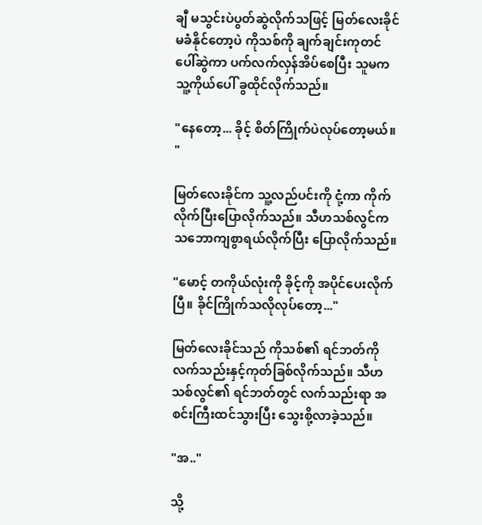ချီ မသွင်းပဲပွတ်ဆွဲလိုက်သဖြင့် မြတ်လေးခိုင် မခံနိုင်တော့ပဲ ကိုသစ်ကို ချက်ချင်းကုတင်ပေါ်ဆွဲကာ ပက်လက်လှန်အိပ်စေပြီး သူမက သူ့ကိုယ်ပေါ် ခွထိုင်လိုက်သည်။

"နေတော့... ခိုင့် စိတ်ကြိုက်ပဲလုပ်တော့မယ်။ "

မြတ်လေးခိုင်က သူ့လည်ပင်းကို ငုံ့ကာ ကိုက်လိုက်ပြီးပြောလိုက်သည်။ သီဟသစ်လွင်က သဘောကျစွာရယ်လိုက်ပြီး ပြောလိုက်သည်။

"မောင့် တကိုယ်လုံးကို ခိုင့်ကို အပိုင်ပေးလိုက်ပြီ။ ခိုင်ကြိုက်သလိုလုပ်တော့..."

မြတ်လေးခိုင်သည် ကိုသစ်၏ ရင်ဘတ်ကို လက်သည်းနှင့်ကုတ်ခြစ်လိုက်သည်။ သီဟသစ်လွင်၏ ရင်ဘတ်တွင် လက်သည်းရာ အစင်းကြီးထင်သွားပြီး သွေးစို့လာခဲ့သည်။

"အ.."

သို့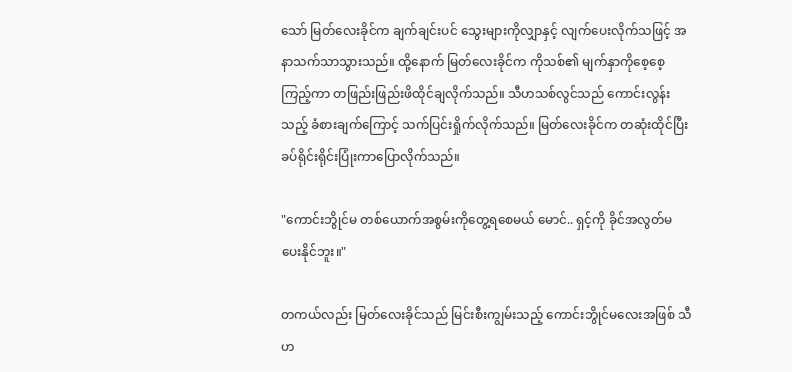သော် မြတ်လေးခိုင်က ချက်ချင်းပင် သွေးများကိုလျှာနှင့် လျက်ပေးလိုက်သဖြင့် အနာသက်သာသွားသည်။ ထို့နောက် မြတ်လေးခိုင်က ကိုသစ်၏ မျက်နှာကိုစေ့စေ့ကြည့်ကာ တဖြည်းဖြည်းဖိထိုင်ချလိုက်သည်။ သီဟသစ်လွင်သည် ကောင်းလွန်းသည့် ခံစားချက်ကြောင့် သက်ပြင်းရှိုက်လိုက်သည်။ မြတ်လေးခိုင်က တဆုံးထိုင်ပြီး ခပ်ရိုင်းရိုင်းပြုံးကာပြောလိုက်သည်။

"ကောင်းဘွိုင်မ တစ်ယောက်အစွမ်းကိုတွေ့ရစေမယ် မောင်.. ရှင့်ကို ခိုင်အလွတ်မပေးနိုင်ဘူး။"

တကယ်လည်း မြတ်လေးခိုင်သည် မြင်းစီးကျွမ်းသည့် ကောင်းဘွိုင်မလေးအဖြစ် သီဟ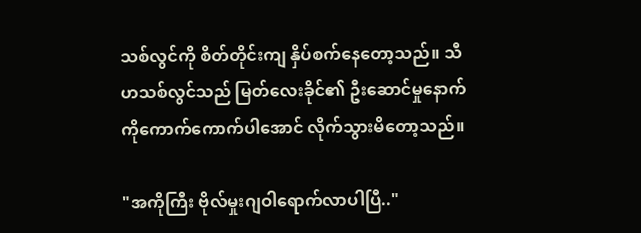သစ်လွင်ကို စိတ်တိုင်းကျ နှိပ်စက်နေတော့သည်။ သီဟသစ်လွင်သည် မြတ်လေးခိုင်၏ ဦးဆောင်မှုနောက်ကိုကောက်ကောက်ပါအောင် လိုက်သွားမိတော့သည်။

"အကိုကြီး ဗိုလ်မှုးဂျဝါရောက်လာပါပြီ.."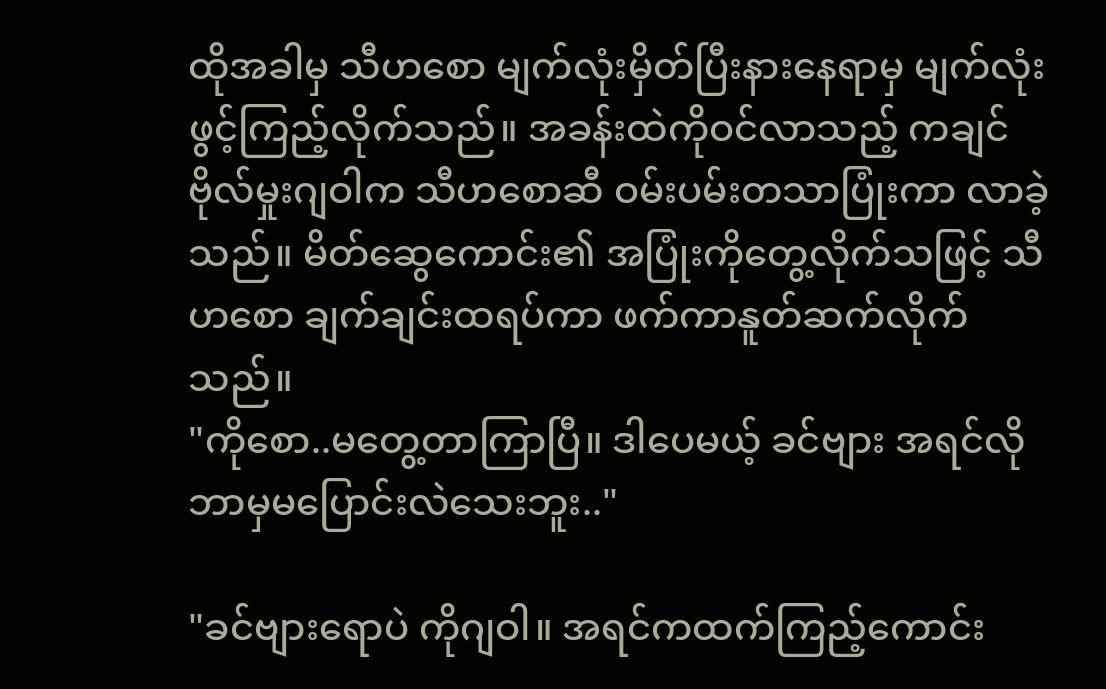ထိုအခါမှ သီဟစော မျက်လုံးမှိတ်ပြီးနားနေရာမှ မျက်လုံးဖွင့်ကြည့်လိုက်သည်။ အခန်းထဲကိုဝင်လာသည့် ကချင်ဗိုလ်မှုးဂျဝါက သီဟစောဆီ ဝမ်းပမ်းတသာပြုံးကာ လာခဲ့သည်။ မိတ်ဆွေကောင်း၏ အပြုံးကိုတွေ့လိုက်သဖြင့် သီဟစော ချက်ချင်းထရပ်ကာ ဖက်ကာနူတ်ဆက်လိုက်သည်။
"ကိုစော..မတွေ့တာကြာပြီ။ ဒါပေမယ့် ခင်ဗျား အရင်လို ဘာမှမပြောင်းလဲသေးဘူး.."

"ခင်ဗျားရောပဲ ကိုဂျဝါ။ အရင်ကထက်ကြည့်ကောင်း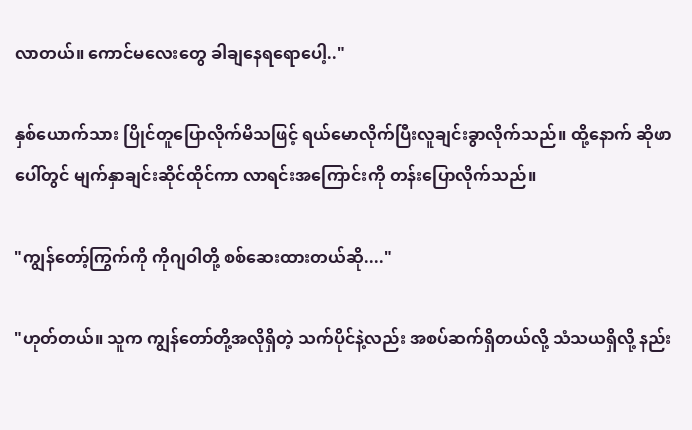လာတယ်။ ကောင်မလေးတွေ ခါချနေရရောပေါ့.."

နှစ်ယောက်သား ပြိုင်တူပြောလိုက်မိသဖြင့် ရယ်မောလိုက်ပြီးလူချင်းခွာလိုက်သည်။ ထို့နောက် ဆိုဖာပေါ်တွင် မျက်နှာချင်းဆိုင်ထိုင်ကာ လာရင်းအကြောင်းကို တန်းပြောလိုက်သည်။

"ကျွန်တော့်ကြွက်ကို ကိုဂျဝါတို့ စစ်ဆေးထားတယ်ဆို...."

"ဟုတ်တယ်။ သူက ကျွန်တော်တို့အလိုရှိတဲ့ သက်ပိုင်နဲ့လည်း အစပ်ဆက်ရှိတယ်လို့ သံသယရှိလို့ နည်း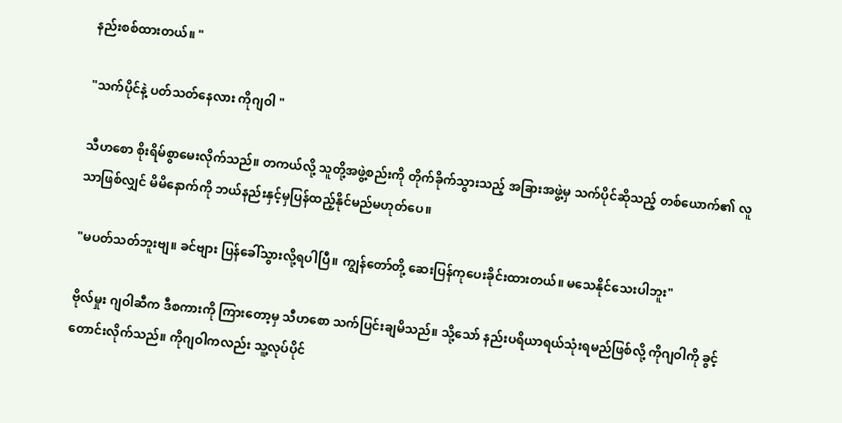နည်းစစ်ထားတယ်။ "

"သက်ပိုင်နဲ့ ပတ်သတ်နေလား ကိုဂျဝါ "

သီဟစော စိုးရိမ်စွာမေးလိုက်သည်။ တကယ်လို့ သူတို့အဖွဲ့စည်းကို တိုက်ခိုက်သွားသည့် အခြားအဖွဲ့မှ သက်ပိုင်ဆိုသည့် တစ်ယောက်၏ လူသာဖြစ်လျှင် မိမိနောက်ကို ဘယ်နည်းနှင့်မှပြန်ထည့်နိုင်မည်မဟုတ်ပေ။

"မပတ်သတ်ဘူးဗျ။ ခင်ဗျား ပြန်ခေါ်သွားလို့ရပါပြီ။ ကျွန်တော်တို့ ဆေးပြန်ကုပေးခိုင်းထားတယ်။ မသေနိုင်သေးပါဘူး"

ဗိုလ်မှုး ဂျဝါဆီက ဒီစကားကို ကြားတော့မှ သီဟစော သက်ပြင်းချမိသည်။ သို့သော် နည်းပရိယာရယ်သုံးရမည်ဖြစ်လို့ ကိုဂျဝါကို ခွင့်တောင်းလိုက်သည်။ ကိုဂျဝါကလည်း သူ့လုပ်ပိုင်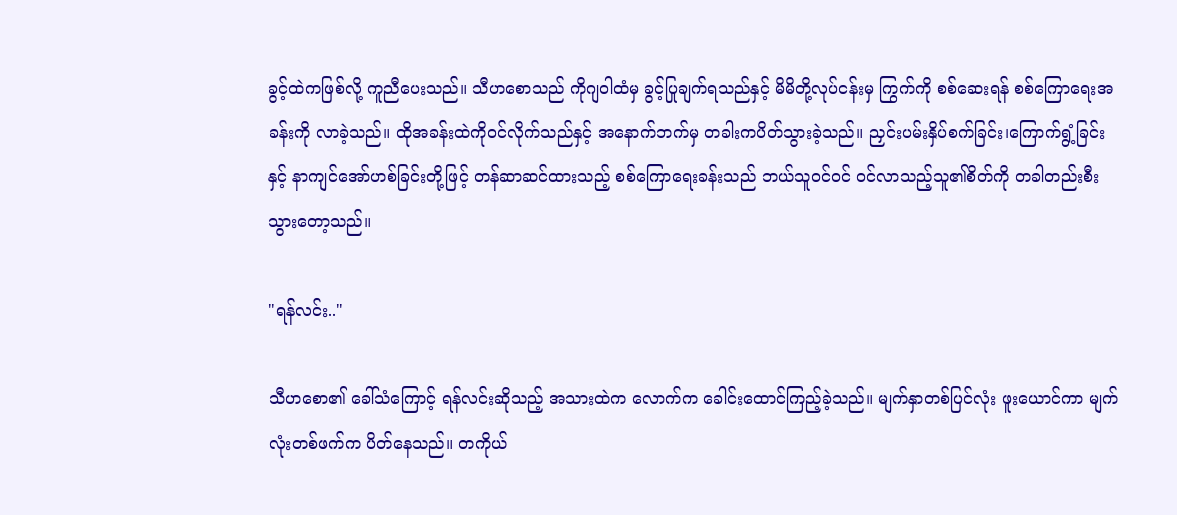ခွင့်ထဲကဖြစ်လို့ ကူညီပေးသည်။ သီဟစောသည် ကိုဂျဝါထံမှ ခွင့်ပြုချက်ရသည်နှင့် မိမိတို့လုပ်ငန်းမှ ကြွက်ကို စစ်ဆေးရန် စစ်ကြောရေးအခန်းကို လာခဲ့သည်။ ထိုအခန်းထဲကိုဝင်လိုက်သည်နှင့် အနောက်ဘက်မှ တခါးကပိတ်သွားခဲ့သည်။ ညှင်းပမ်းနှိပ်စက်ခြင်း၊ကြောက်ရွံ့ခြင်းနှင့် နာကျင်အော်ဟစ်ခြင်းတို့ဖြင့် တန်ဆာဆင်ထားသည့် စစ်ကြောရေးခန်းသည် ဘယ်သူဝင်ဝင် ဝင်လာသည့်သူ၏စိတ်ကို တခါတည်းစီးသွားတော့သည်။

"ရန်လင်း.."

သီဟစော၏ ခေါ်သံကြောင့် ရန်လင်းဆိုသည့် အသားထဲက လောက်က ခေါင်းထောင်ကြည့်ခဲ့သည်။ မျက်နှာတစ်ပြင်လုံး ဖူးယောင်ကာ မျက်လုံးတစ်ဖက်က ပိတ်နေသည်။ တကိုယ်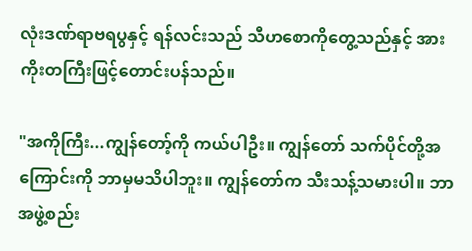လုံးဒဏ်ရာဗရပွနှင့် ရန်လင်းသည် သီဟစောကိုတွေ့သည်နှင့် အားကိုးတကြီးဖြင့်တောင်းပန်သည်။

"အကိုကြီး...ကျွန်တော့်ကို ကယ်ပါဦး။ ကျွန်တော် သက်ပိုင်တို့အကြောင်းကို ဘာမှမသိပါဘူး။ ကျွန်တော်က သီးသန့်သမားပါ။ ဘာအဖွဲ့စည်း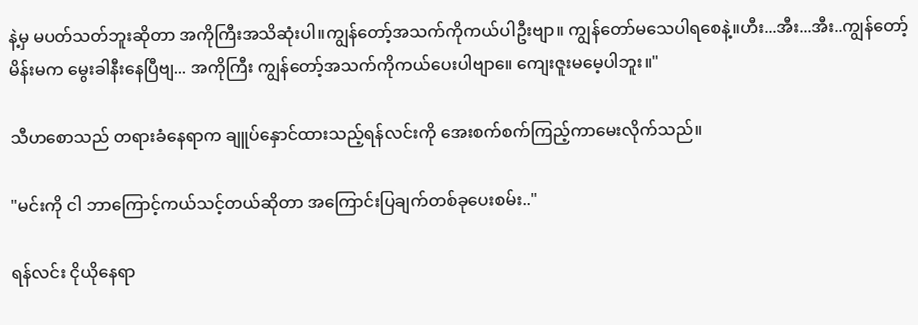နဲ့မှ မပတ်သတ်ဘူးဆိုတာ အကိုကြီးအသိဆုံးပါ။ကျွန်တော့်အသက်ကိုကယ်ပါဦးဗျာ။ ကျွန်တော်မသေပါရစေနဲ့။ဟီး...အီး...အီး..ကျွန်တော့်မိန်းမက မွေးခါနီးနေပြီဗျ... အကိုကြီး ကျွန်တော့်အသက်ကိုကယ်ပေးပါဗျာ။ေ ကျေးဇူးမမေ့ပါဘူး။"

သီဟစောသည် တရားခံနေရာက ချူပ်နှောင်ထားသည့်ရန်လင်းကို အေးစက်စက်ကြည့်ကာမေးလိုက်သည်။

"မင်းကို ငါ ဘာကြောင့်ကယ်သင့်တယ်ဆိုတာ အကြောင်းပြချက်တစ်ခုပေးစမ်း.."

ရန်လင်း ငိုယိုနေရာ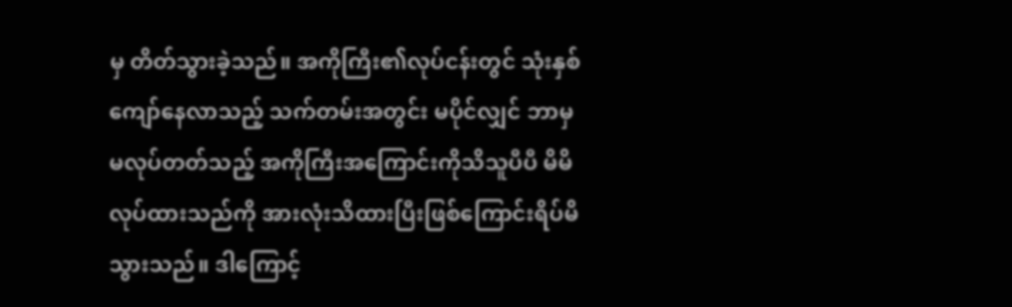မှ တိတ်သွားခဲ့သည်။ အကိုကြီး၏လုပ်ငန်းတွင် သုံးနှစ်ကျော်နေလာသည့် သက်တမ်းအတွင်း မပိုင်လျှင် ဘာမှမလုပ်တတ်သည့် အကိုကြီးအကြောင်းကိုသိသူပီပီ မိမိလုပ်ထားသည်ကို အားလုံးသိထားပြီးဖြစ်ကြောင်းရိပ်မိသွားသည်။ ဒါကြောင့်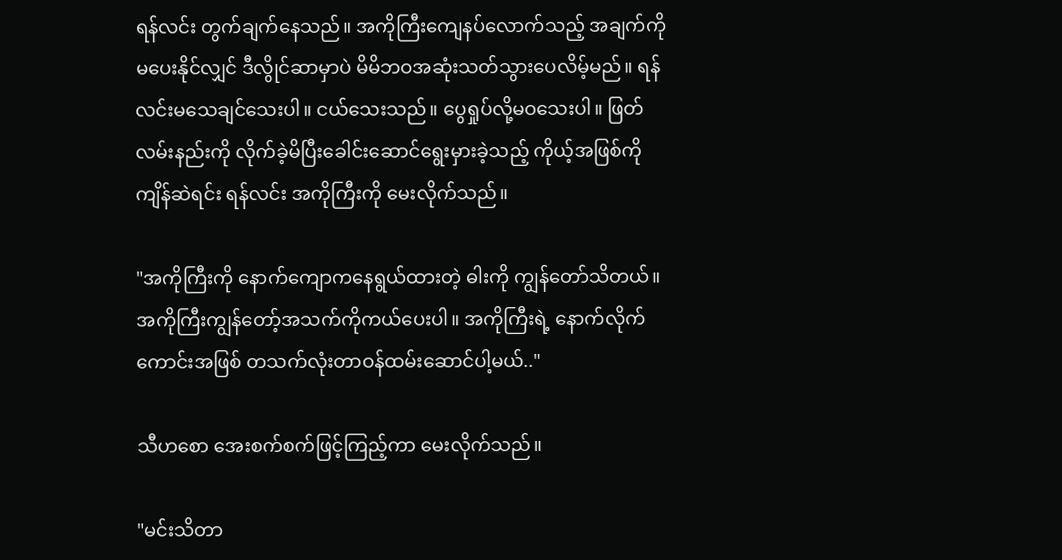ရန်လင်း တွက်ချက်နေသည်။ အကိုကြီးကျေနပ်လောက်သည့် အချက်ကိုမပေးနိုင်လျှင် ဒီလွိုင်ဆာမှာပဲ မိမိဘဝအဆုံးသတ်သွားပေလိမ့်မည်။ ရန်လင်းမသေချင်သေးပါ။ ငယ်သေးသည်။ ပွေရှုပ်လို့မဝသေးပါ။ ဖြတ်လမ်းနည်းကို လိုက်ခဲ့မိပြီးခေါင်းဆောင်ရွေးမှားခဲ့သည့် ကိုယ့်အဖြစ်ကိုကျိန်ဆဲရင်း ရန်လင်း အကိုကြီးကို မေးလိုက်သည်။

"အကိုကြီးကို နောက်ကျောကနေရွယ်ထားတဲ့ ဓါးကို ကျွန်တော်သိတယ်။ အကိုကြီးကျွန်တော့်အသက်ကိုကယ်ပေးပါ။ အကိုကြီးရဲ့ နောက်လိုက်ကောင်းအဖြစ် တသက်လုံးတာဝန်ထမ်းဆောင်ပါ့မယ်.."

သီဟစော အေးစက်စက်ဖြင့်ကြည့်ကာ မေးလိုက်သည်။

"မင်းသိတာ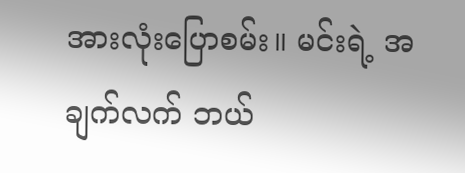အားလုံးပြောစမ်း။ မင်းရဲ့ အချက်လက် ဘယ်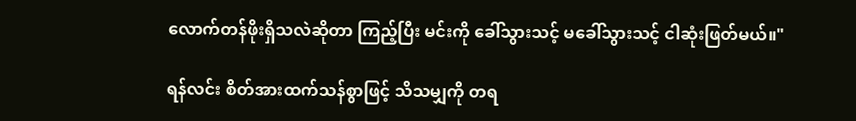လောက်တန်ဖိုးရှိသလဲဆိုတာ ကြည့်ပြီး မင်းကို ခေါ်သွားသင့် မခေါ်သွားသင့် ငါဆုံးဖြတ်မယ်။"

ရန်လင်း စိတ်အားထက်သန်စွာဖြင့် သိသမျှကို တရ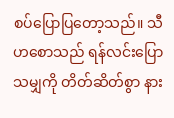စပ်ပြောပြတော့သည်။ သီဟစောသည် ရန်လင်းပြောသမျှကို တိတ်ဆိတ်စွာ နား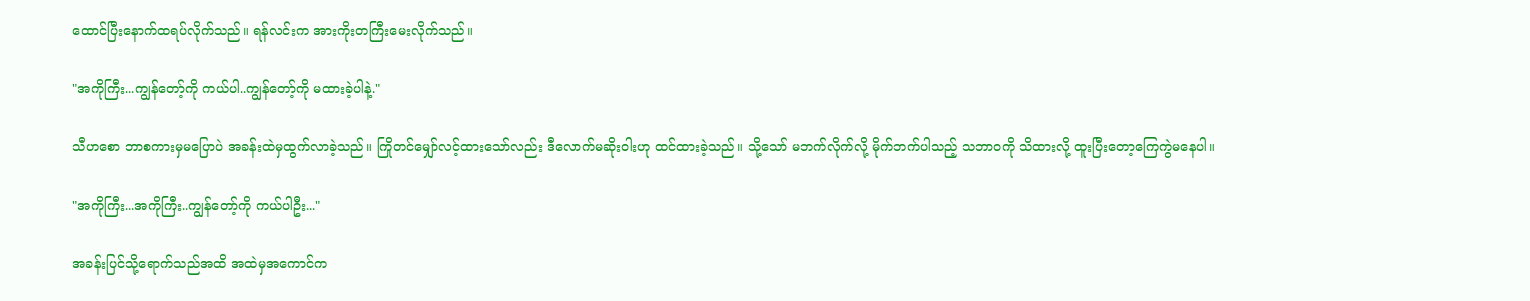ထောင်ပြီးနောက်ထရပ်လိုက်သည်။ ရန်လင်းက အားကိုးတကြီးမေးလိုက်သည်။

"အကိုကြီး...ကျွန်တော့်ကို ကယ်ပါ..ကျွန်တော့်ကို မထားခဲ့ပါနဲ့."

သီဟစော ဘာစကားမှမပြောပဲ အခန်းထဲမှထွက်လာခဲ့သည်။ ကြိုတင်မျှော်လင့်ထားသော်လည်း ဒီလောက်မဆိုးဝါးဟု ထင်ထားခဲ့သည်။ သို့သော် မဘက်လိုက်လို့ မိုက်ဘက်ပါသည့် သဘာဝကို သိထားလို့ ထူးပြီးတော့ကြေကွဲမနေပါ။

"အကိုကြီး...အကိုကြီး..ကျွန်တော့်ကို ကယ်ပါဦး..."

အခန်းပြင်သို့ရောက်သည်အထိ အထဲမှအကောင်က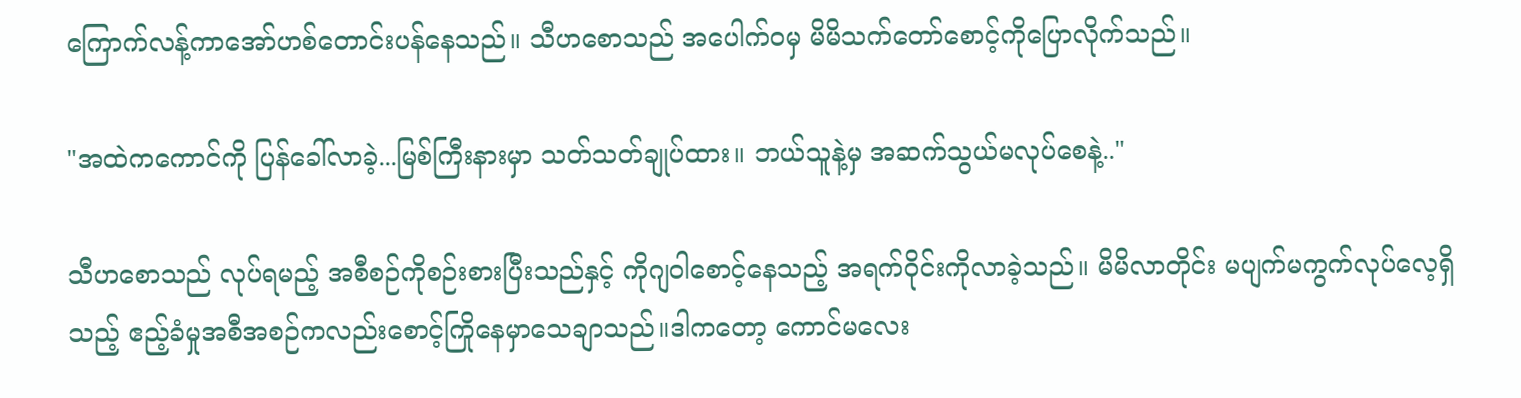ကြောက်လန့်ကာအော်ဟစ်တောင်းပန်နေသည်။ သီဟစောသည် အပေါက်ဝမှ မိမိသက်တော်စောင့်ကိုပြောလိုက်သည်။

"အထဲကကောင်ကို ပြန်ခေါ်လာခဲ့...မြစ်ကြီးနားမှာ သတ်သတ်ချုပ်ထား။ ဘယ်သူနဲ့မှ အဆက်သွယ်မလုပ်စေနဲ့.."

သီဟစောသည် လုပ်ရမည့် အစီစဉ်ကိုစဉ်းစားပြီးသည်နှင့် ကိုဂျဝါစောင့်နေသည့် အရက်ဝိုင်းကိုလာခဲ့သည်။ မိမိလာတိုင်း မပျက်မကွက်လုပ်လေ့ရှိသည့် ဧည့်ခံမှုအစီအစဉ်ကလည်းစောင့်ကြိုနေမှာသေချာသည်။ဒါကတော့ ကောင်မလေး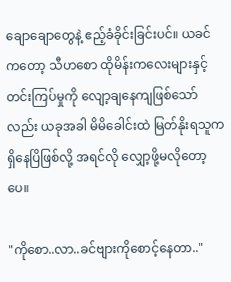ချောချောတွေနဲ့ ဧည့်ခံခိုင်းခြင်းပင်။ ယခင်ကတော့ သီဟစော ထိုမိန်းကလေးများနှင့် တင်းကြပ်မှုကို လျော့ချနေကျဖြစ်သော်လည်း ယခုအခါ မိမိခေါင်းထဲ မြတ်နိုးရသူကရှိနေပြိဖြစ်လို့ အရင်လို လျှော့ဖို့မလိုတော့ပေ။

"ကိုစော..လာ..ခင်ဗျားကိုစောင့်နေတာ.."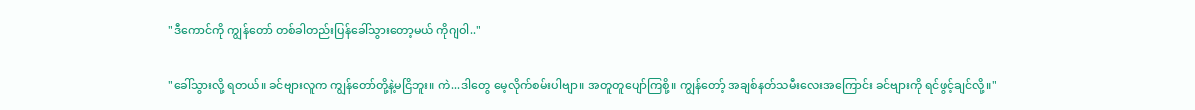"ဒီကောင်ကို ကျွန်တော် တစ်ခါတည်းပြန်ခေါ်သွားတော့မယ် ကိုဂျဝါ.."

"ခေါ်သွားလို့ ရတယ်။ ခင်ဗျားလူက ကျွန်တော်တို့နဲ့မငြိဘူး။ ကဲ...ဒါတွေ မေ့လိုက်စမ်းပါဗျာ။ အတူတူပျော်ကြစို့။ ကျွန်တော့် အချစ်နတ်သမီးလေးအကြောင်း ခင်ဗျားကို ရင်ဖွင့်ချင်လို့။"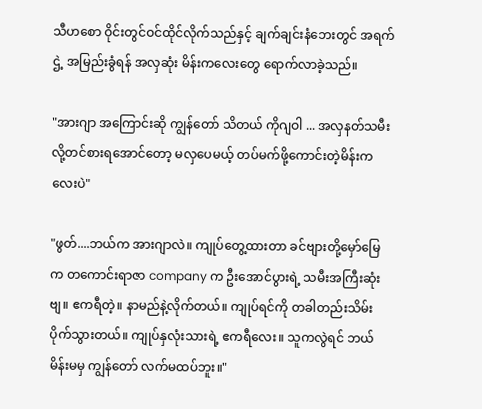သီဟစော ဝိုင်းတွင်ဝင်ထိုင်လိုက်သည်နှင့် ချက်ချင်းနံဘေးတွင် အရက်ဌဲ့ အမြည်းခွံရန် အလှဆုံး မိန်းကလေးတွေ ရောက်လာခဲ့သည်။

"အားဂျာ အကြောင်းဆို ကျွန်တော် သိတယ် ကိုဂျဝါ ... အလှနတ်သမီးလို့တင်စားရအောင်တော့ မလှပေမယ့် တပ်မက်ဖို့ကောင်းတဲ့မိန်းကလေးပဲ"

"ဖွတ်....ဘယ်က အားဂျာလဲ။ ကျုပ်တွေ့ထားတာ ခင်ဗျားတို့မှော်မြေက တကောင်းရာဇာ company က ဦးအောင်ပွားရဲ့ သမီးအကြီးဆုံးဗျ။ ဧကရီတဲ့။ နာမည်နဲ့လိုက်တယ်။ ကျုပ်ရင်ကို တခါတည်းသိမ်းပိုက်သွားတယ်။ ကျုပ်နှလုံးသားရဲ့ ဧကရီလေး။ သူကလွဲရင် ဘယ်မိန်းမမှ ကျွန်တော် လက်မထပ်ဘူး။"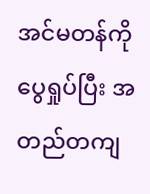အင်မတန်ကိုပွေရှုပ်ပြီး အတည်တကျ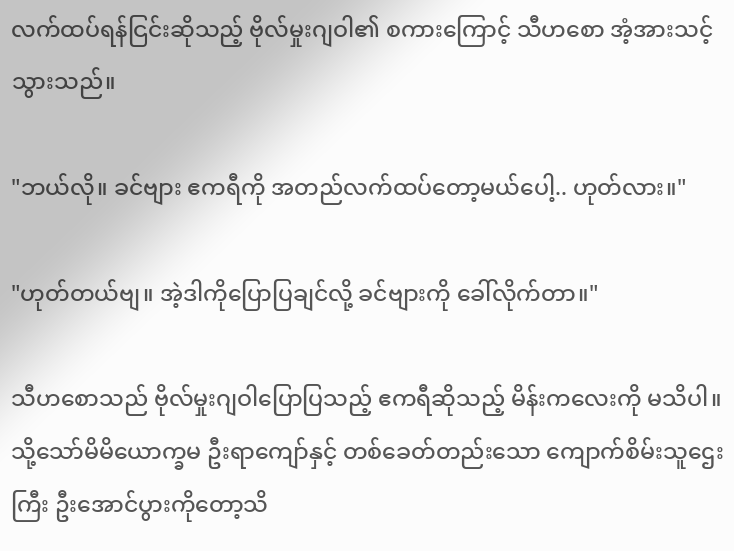လက်ထပ်ရန်ငြင်းဆိုသည့် ဗိုလ်မှုးဂျဝါ၏ စကားကြောင့် သီဟစော အံ့အားသင့်သွားသည်။

"ဘယ်လို။ ခင်ဗျား ဧကရီကို အတည်လက်ထပ်တော့မယ်ပေါ့.. ဟုတ်လား။"

"ဟုတ်တယ်ဗျ။ အဲ့ဒါကိုပြောပြချင်လို့ ခင်ဗျားကို ခေါ်လိုက်တာ။"

သီဟစောသည် ဗိုလ်မှုးဂျဝါပြောပြသည့် ဧကရီဆိုသည့် မိန်းကလေးကို မသိပါ။ သို့သော်မိမိယောက္ခမ ဦးရာကျော်နှင့် တစ်ခေတ်တည်းသော ကျောက်စိမ်းသူဌေးကြီး ဦးအောင်ပွားကိုတော့သိ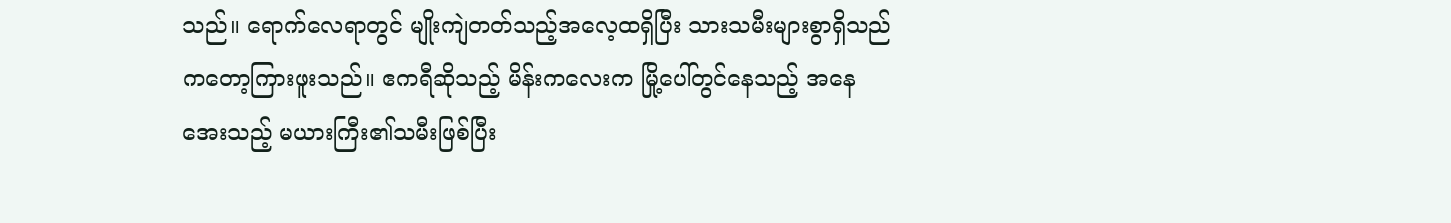သည်။ ရောက်လေရာတွင် မျိုးကျဲတတ်သည့်အလေ့ထရှိပြီး သားသမီးများစွာရှိသည်ကတော့ကြားဖူးသည်။ ဧကရီဆိုသည့် မိန်းကလေးက မြို့ပေါ်တွင်နေသည့် အနေအေးသည့် မယားကြီး၏သမီးဖြစ်ပြီး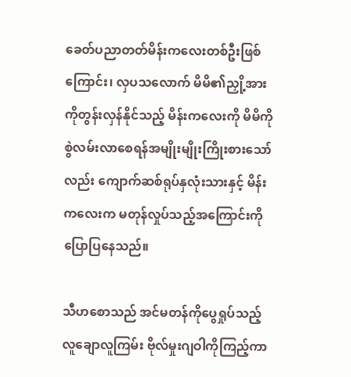ခေတ်ပညာတတ်မိန်းကလေးတစ်ဦးဖြစ်ကြောင်း၊ လှပသလောက် မိမိ၏ညှို့အားကိုတွန်းလှန်နိုင်သည့် မိန်းကလေးကို မိမိကိုစွဲလမ်းလာစေရန်အမျိုးမျိုးကြိုးစားသော်လည်း ကျောက်ဆစ်ရုပ်နှလုံးသားနှင့် မိန်းကလေးက မတုန်လှုပ်သည့်အကြောင်းကိုပြောပြနေသည်။

သီဟစောသည် အင်မတန်ကိုပွေရှုပ်သည့် လူချောလူကြမ်း ဗိုလ်မှုးဂျဝါကိုကြည့်ကာ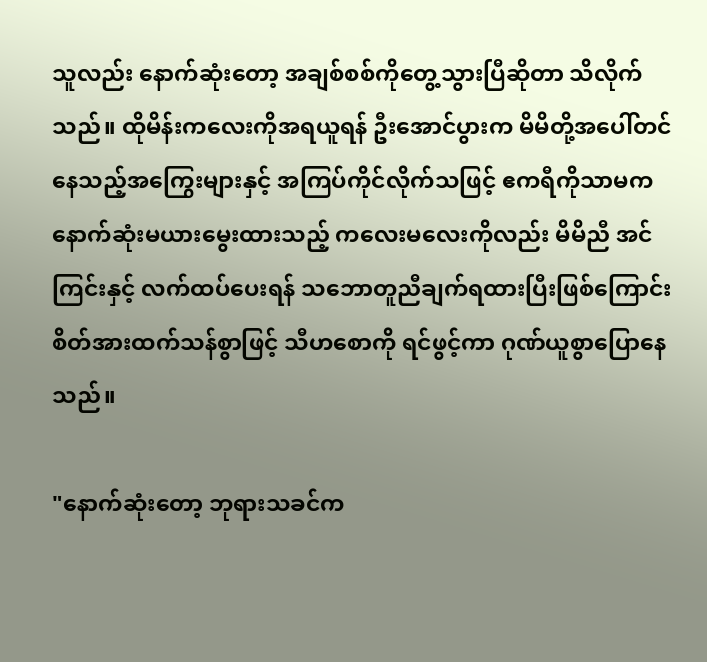သူလည်း နောက်ဆုံးတော့ အချစ်စစ်ကိုတွေ့သွားပြီဆိုတာ သိလိုက်သည်။ ထိုမိန်းကလေးကိုအရယူရန် ဦးအောင်ပွားက မိမိတို့အပေါ်တင်နေသည့်အကြွေးများနှင့် အကြပ်ကိုင်လိုက်သဖြင့် ဧကရီကိုသာမက နောက်ဆုံးမယားမွေးထားသည့် ကလေးမလေးကိုလည်း မိမိညီ အင်ကြင်းနှင့် လက်ထပ်ပေးရန် သဘောတူညီချက်ရထားပြီးဖြစ်ကြောင်း စိတ်အားထက်သန်စွာဖြင့် သီဟစောကို ရင်ဖွင့်ကာ ဂုဏ်ယူစွာပြောနေသည်။

"နောက်ဆုံးတော့ ဘုရားသခင်က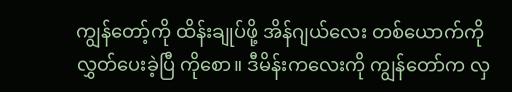ကျွန်တော့်ကို ထိန်းချုပ်ဖို့ အိန်ဂျယ်လေး တစ်ယောက်ကို လွှတ်ပေးခဲ့ပြီ ကိုစော။ ဒီမိန်းကလေးကို ကျွန်တော်က လှ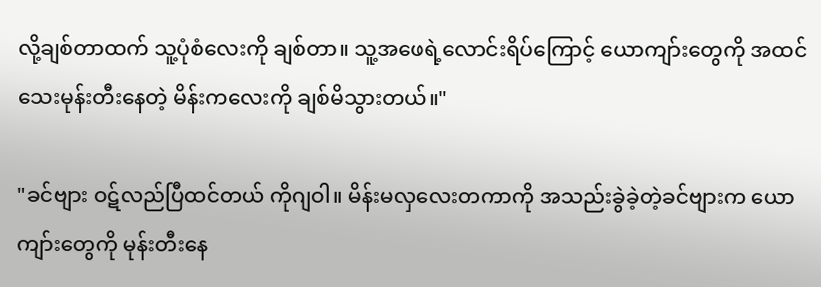လို့ချစ်တာထက် သူ့ပုံစံလေးကို ချစ်တာ။ သူ့အဖေရဲ့လောင်းရိပ်ကြောင့် ယောကျာ်းတွေကို အထင်သေးမုန်းတီးနေတဲ့ မိန်းကလေးကို ချစ်မိသွားတယ်။"

"ခင်ဗျား ဝဋ်လည်ပြီထင်တယ် ကိုဂျဝါ။ မိန်းမလှလေးတကာကို အသည်းခွဲခဲ့တဲ့ခင်ဗျားက ယောကျာ်းတွေကို မုန်းတီးနေ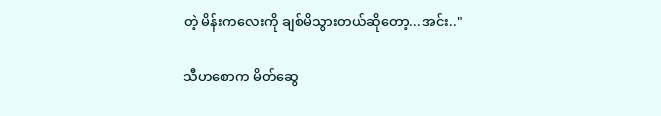တဲ့ မိန်းကလေးကို ချစ်မိသွားတယ်ဆိုတော့...အင်း.."

သီဟစောက မိတ်ဆွေ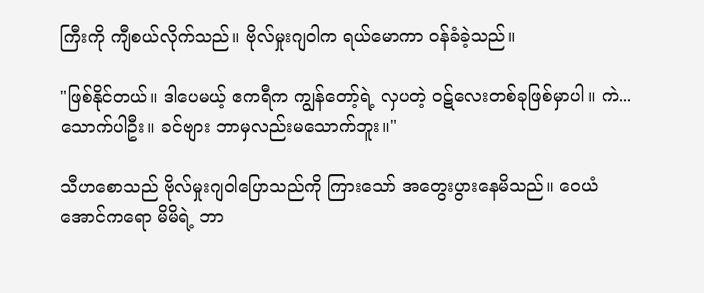ကြီးကို ကျီစယ်လိုက်သည်။ ဗိုလ်မှုးဂျဝါက ရယ်မောကာ ဝန်ခံခဲ့သည်။

"ဖြစ်နိုင်တယ်။ ဒါပေမယ့် ဧကရီက ကျွန်တော့်ရဲ့ လှပတဲ့ ဝဋ်လေးတစ်ခုဖြစ်မှာပါ။ ကဲ...သောက်ပါဦး။ ခင်ဗျား ဘာမှလည်းမသောက်ဘူး။"

သီဟစောသည် ဗိုလ်မှုးဂျဝါပြောသည်ကို ကြားသော် အတွေးပွားနေမိသည်။ ဝေယံအောင်ကရော မိမိရဲ့ ဘာ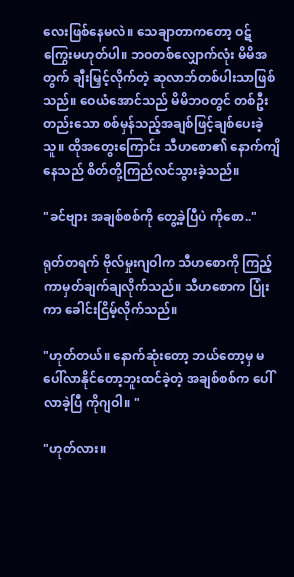လေးဖြစ်နေမလဲ။ သေချာတာကတော့ ဝဋ်ကြွေးမဟုတ်ပါ။ ဘဝတစ်လျှောက်လုံး မိမိအတွက် ချီးမြှင့်လိုက်တဲ့ ဆုလာဘ်တစ်ပါးသာဖြစ်သည်။ ဝေယံအောင်သည် မိမိဘဝတွင် တစ်ဦးတည်းသော စစ်မှန်သည့်အချစ်ဖြင့်ချစ်ပေးခဲ့သူ။ ထိုအတွေးကြောင်း သီဟစော၏ နောက်ကျိနေသည် စိတ်တို့ကြည်လင်သွားခဲ့သည်။

"ခင်ဗျား အချစ်စစ်ကို တွေ့ခဲ့ပြီပဲ ကိုစော.."

ရုတ်တရက် ဗိုလ်မှုးဂျဝါက သီဟစောကို ကြည့်ကာမှတ်ချက်ချလိုက်သည်။ သီဟစောက ပြုံးကာ ခေါင်းငြိမ့်လိုက်သည်။

"ဟုတ်တယ်။ နောက်ဆုံးတော့ ဘယ်တော့မှ မပေါ်လာနိုင်တော့ဘူးထင်ခဲ့တဲ့ အချစ်စစ်က ပေါ်လာခဲ့ပြီ ကိုဂျဝါ။ "

"ဟုတ်လား။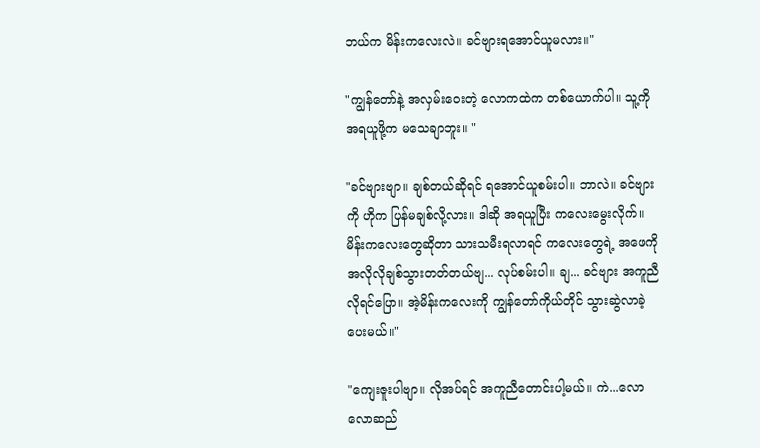ဘယ်က မိန်းကလေးလဲ။ ခင်ဗျားရအောင်ယူမလား။"

"ကျွန်တော်နဲ့ အလှမ်းဝေးတဲ့ လောကထဲက တစ်ယောက်ပါ။ သူ့ကို အရယူဖို့က မသေချာဘူး။ "

"ခင်ဗျားဗျာ။ ချစ်တယ်ဆိုရင် ရအောင်ယူစမ်းပါ။ ဘာလဲ။ ခင်ဗျားကို ဟိုက ပြန်မချစ်လို့လား။ ဒါဆို အရယူပြီး ကလေးမွေးလိုက်။ မိန်းကလေးတွေဆိုတာ သားသမီးရလာရင် ကလေးတွေရဲ့ အဖေကို အလိုလိုချစ်သွားတတ်တယ်ဗျ... လုပ်စမ်းပါ။ ချ... ခင်ဗျား အကူညီလိုရင်ပြော။ အဲ့မိန်းကလေးကို ကျွန်တော်ကိုယ်တိုင် သွားဆွဲလာခဲ့ပေးမယ်။"

"ကျေးဇူးပါဗျာ။ လိုအပ်ရင် အကူညီတောင်းပါ့မယ်။ ကဲ...လောလောဆည်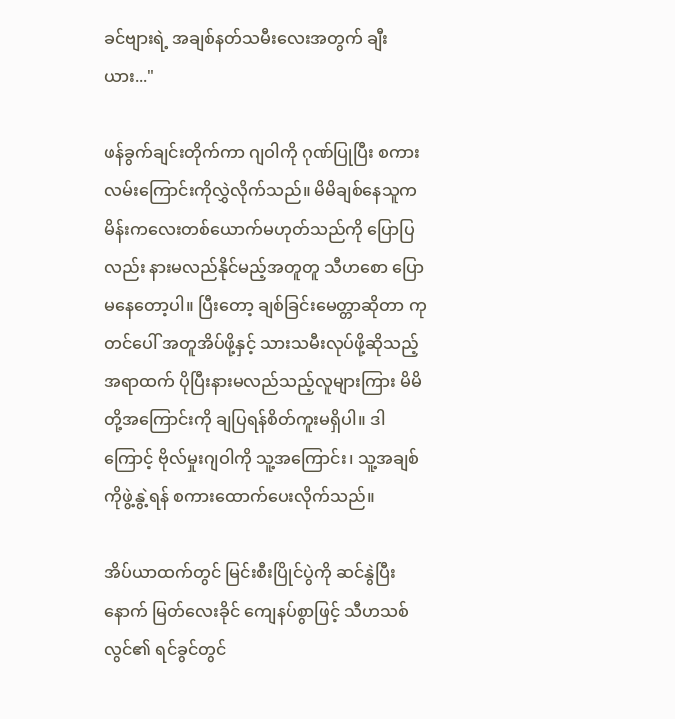ခင်ဗျားရဲ့ အချစ်နတ်သမီးလေးအတွက် ချီးယား..."

ဖန်ခွက်ချင်းတိုက်ကာ ဂျဝါကို ဂုဏ်ပြုပြီး စကားလမ်းကြောင်းကိုလွှဲလိုက်သည်။ မိမိချစ်နေသူက မိန်းကလေးတစ်ယောက်မဟုတ်သည်ကို ပြောပြလည်း နားမလည်နိုင်မည့်အတူတူ သီဟစော ပြောမနေတော့ပါ။ ပြီးတော့ ချစ်ခြင်းမေတ္တာဆိုတာ ကုတင်ပေါ် အတူအိပ်ဖို့နှင့် သားသမီးလုပ်ဖို့ဆိုသည့်အရာထက် ပိုပြီးနားမလည်သည့်လူများကြား မိမိတို့အကြောင်းကို ချပြရန်စိတ်ကူးမရှိပါ။ ဒါကြောင့် ဗိုလ်မှုးဂျဝါကို သူ့အကြောင်း၊ သူ့အချစ်ကိုဖွဲ့နွဲ့ရန် စကားထောက်ပေးလိုက်သည်။

အိပ်ယာထက်တွင် မြင်းစီးပြိုင်ပွဲကို ဆင်နွဲပြီးနောက် မြတ်လေးခိုင် ကျေနပ်စွာဖြင့် သီဟသစ်လွင်၏ ရင်ခွင်တွင်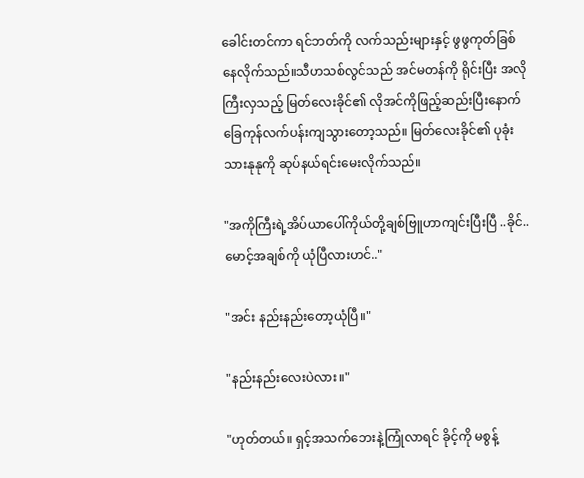ခေါင်းတင်ကာ ရင်ဘတ်ကို လက်သည်းများနှင့် ဖွဖွကုတ်ခြစ်နေလိုက်သည်။သီဟသစ်လွင်သည် အင်မတန်ကို ရိုင်းပြီး အလိုကြီးလှသည့် မြတ်လေးခိုင်၏ လိုအင်ကိုဖြည့်ဆည်းပြီးနောက်ခြေကုန်လက်ပန်းကျသွားတော့သည်။ မြတ်လေးခိုင်၏ ပုခုံးသားနုနုကို ဆုပ်နယ်ရင်းမေးလိုက်သည်။

"အကိုကြီးရဲ့အိပ်ယာပေါ်ကိုယ်တို့ချစ်ဗြူဟာကျင်းပြီးပြီ ..ခိုင်..မောင့်အချစ်ကို ယုံပြီလားဟင်.."

"အင်း နည်းနည်းတော့ယုံပြီ။"

"နည်းနည်းလေးပဲလား။"

"ဟုတ်တယ်။ ရှင့်အသက်ဘေးနဲ့ကြုံလာရင် ခိုင့်ကို မစွန့်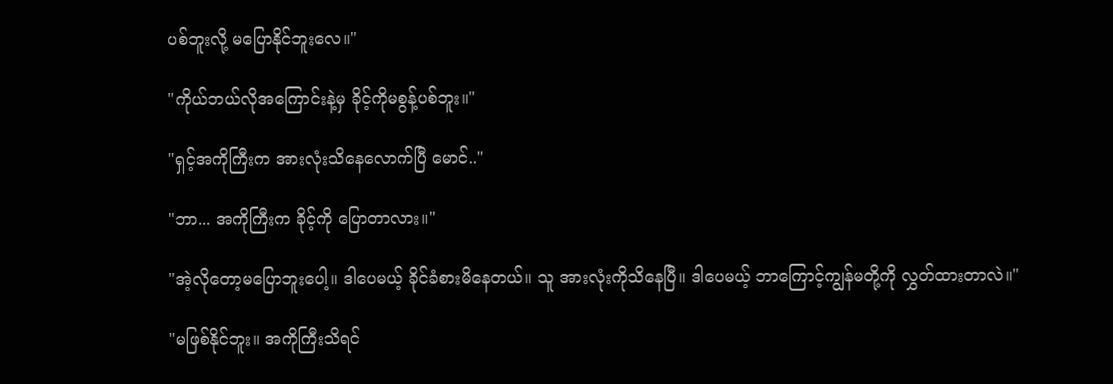ပစ်ဘူးလို့ မပြောနိုင်ဘူးလေ။"

"ကိုယ်ဘယ်လိုအကြောင်းနဲ့မှ ခိုင့်ကိုမစွန့်ပစ်ဘူး။"

"ရှင့်အကိုကြီးက အားလုံးသိနေလောက်ပြီ မောင်.."

"ဘာ... အကိုကြီးက ခိုင့်ကို ပြောတာလား။"

"အဲ့လိုတော့မပြောဘူးပေါ့။ ဒါပေမယ့် ခိုင်ခံစားမိနေတယ်။ သူ အားလုံးကိုသိနေပြီ။ ဒါပေမယ့် ဘာကြောင့်ကျွန်မတို့ကို လွှတ်ထားတာလဲ။"

"မဖြစ်နိုင်ဘူး။ အကိုကြီးသိရင်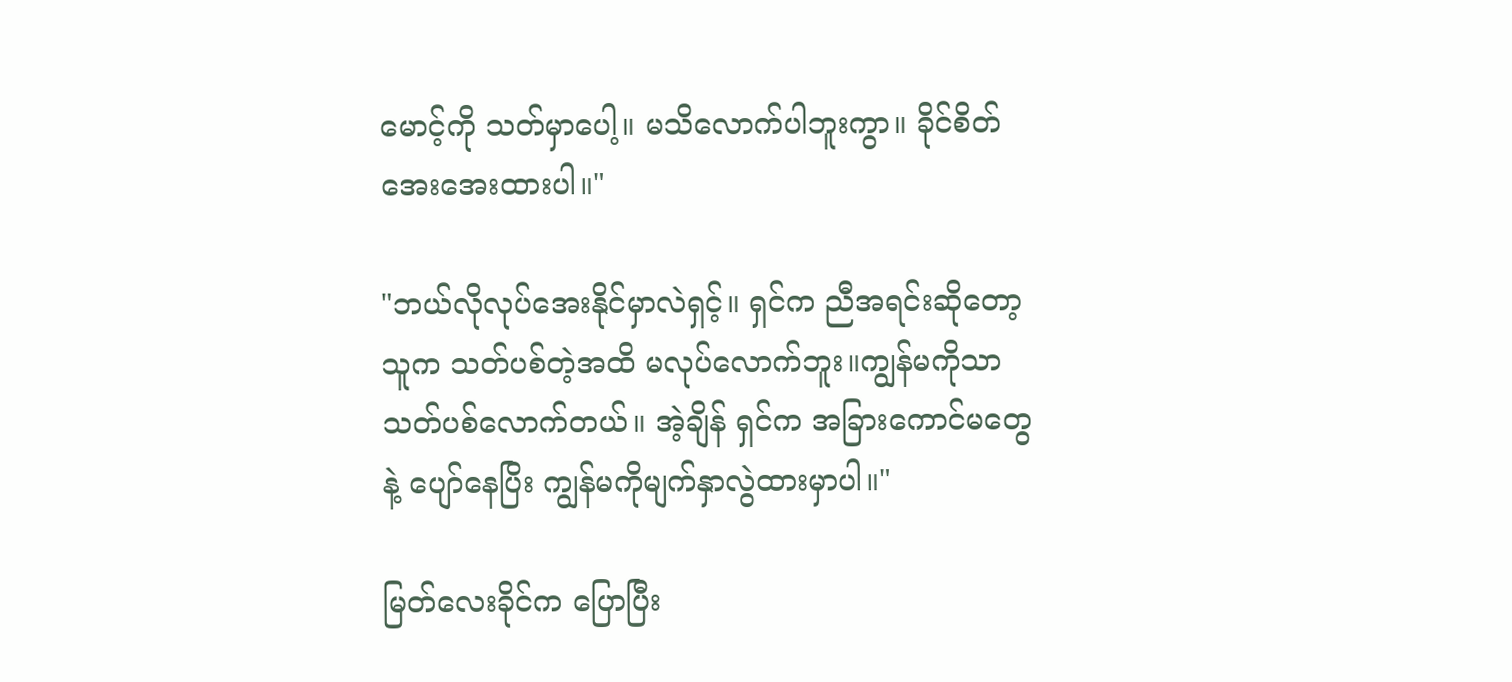မောင့်ကို သတ်မှာပေါ့။ မသိလောက်ပါဘူးကွာ။ ခိုင်စိတ်အေးအေးထားပါ။"

"ဘယ်လိုလုပ်အေးနိုင်မှာလဲရှင့်။ ရှင်က ညီအရင်းဆိုတော့ သူက သတ်ပစ်တဲ့အထိ မလုပ်လောက်ဘူး။ကျွန်မကိုသာ သတ်ပစ်လောက်တယ်။ အဲ့ချိန် ရှင်က အခြားကောင်မတွေနဲ့ ပျော်နေပြိး ကျွန်မကိုမျက်နှာလွဲထားမှာပါ။"

မြတ်လေးခိုင်က ပြောပြီး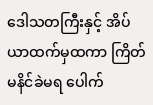ဒေါသတကြီးနှင့် အိပ်ယာထက်မှထကာ ကြိတ်မနိင်ခဲမရ ပေါက်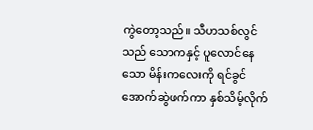ကွဲတော့သည်။ သီဟသစ်လွင်သည် သောကနှင့် ပူလောင်နေသော မိန်းကလေးကို ရင်ခွင်အောက်ဆွဲဖက်ကာ နှစ်သိမ့်လိုက်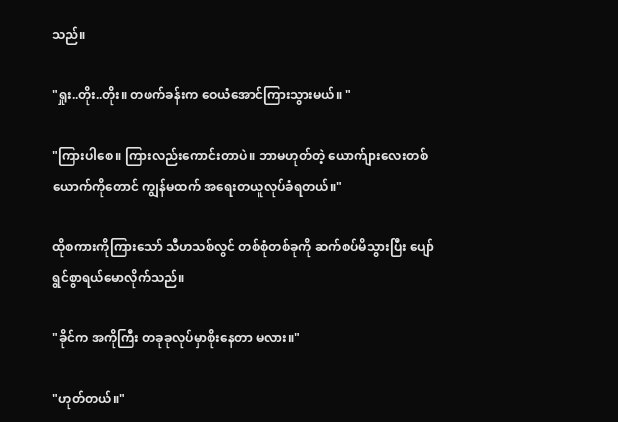သည်။

"ရှုး..တိုး..တိုး။ တဖက်ခန်းက ဝေယံအောင်ကြားသွားမယ်။ "

"ကြားပါစေ။ ကြားလည်းကောင်းတာပဲ။ ဘာမဟုတ်တဲ့ ယောက်ျားလေးတစ်ယောက်ကိုတောင် ကျွန်မထက် အရေးတယူလုပ်ခံရတယ်။"

ထိုစကားကိုကြားသော် သီဟသစ်လွင် တစ်စုံတစ်ခုကို ဆက်စပ်မိသွားပြီး ပျော်ရွင်စွာရယ်မောလိုက်သည်။

"ခိုင်က အကိုကြီး တခုခုလုပ်မှာစိုးနေတာ မလား။"

"ဟုတ်တယ်။"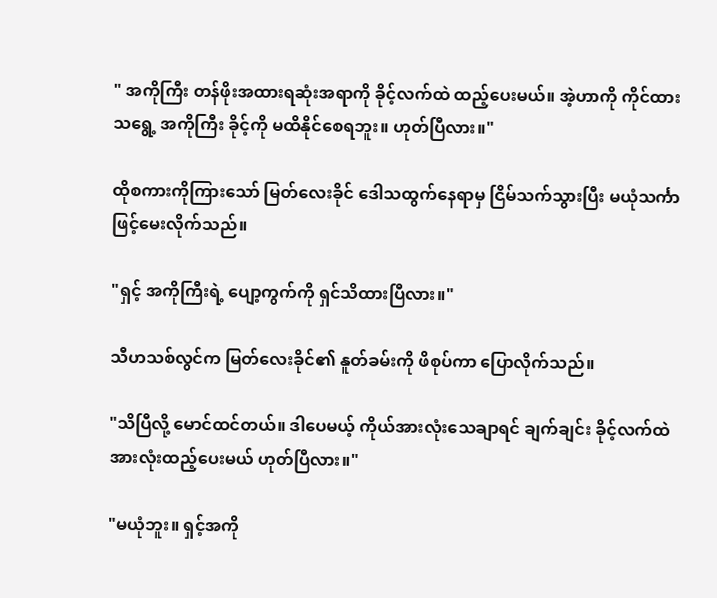" အကိုကြီး တန်ဖိုးအထားရဆုံးအရာကို ခိုင့်လက်ထဲ ထည့်ပေးမယ်။ အဲ့ဟာကို ကိုင်ထားသရွေ့ အကိုကြီး ခိုင့်ကို မထိနိုင်စေရဘူး။ ဟုတ်ပြီလား။"

ထိုစကားကိုကြားသော် မြတ်လေးခိုင် ဒေါသထွက်နေရာမှ ငြိမ်သက်သွားပြီး မယုံသင်္ကာဖြင့်မေးလိုက်သည်။

"ရှင့် အကိုကြီးရဲ့ ပျော့ကွက်ကို ရှင်သိထားပြီလား။"

သီဟသစ်လွင်က မြတ်လေးခိုင်၏ နူတ်ခမ်းကို ဖိစုပ်ကာ ပြောလိုက်သည်။

"သိပြီလို့ မောင်ထင်တယ်။ ဒါပေမယ့် ကိုယ်အားလုံးသေချာရင် ချက်ချင်း ခိုင့်လက်ထဲ အားလုံးထည့်ပေးမယ် ဟုတ်ပြီလား။"

"မယုံဘူး။ ရှင့်အကို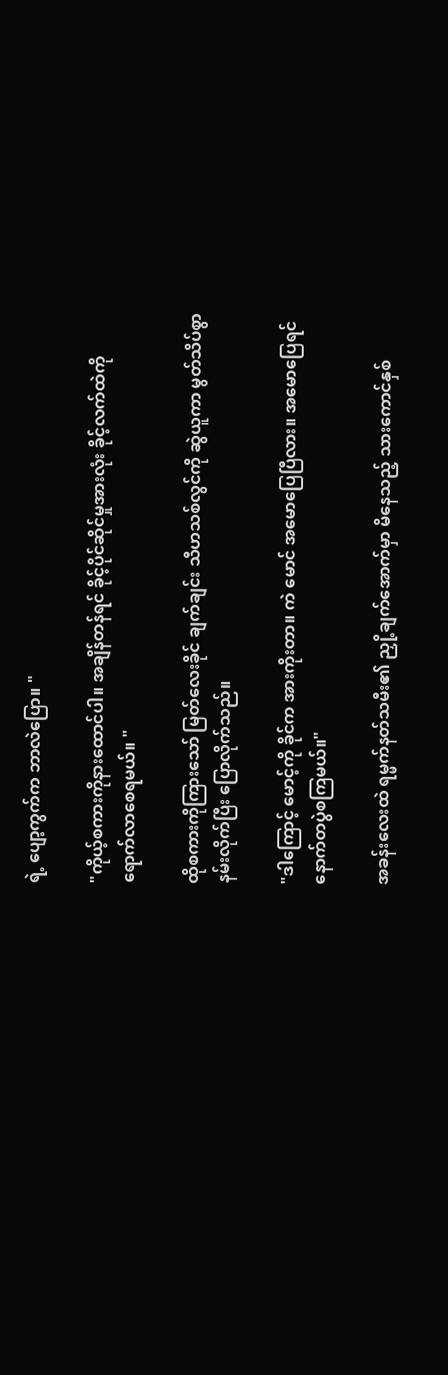ရဲ့ ပျော့ကွက်က ဘာလဲပြော။ "

"ကိုယ့်စကားကိုနားထောင်ပါ။ အချိန်တန်ရင် ခိုင့်ပိုင်ဆိုင်မှုအားလုံး ခိုင့်လက်ထဲကိုရောက်လာစေရမယ်။ "

ထိုစကားကိုကြားသော် မြတ်လေးခိုင် ချက်ချင်း သီဟသစ်လွင်ကို ဆွဲယူကာ မွတ်သိပ်စွာနမ်းလိုက်ပြီး ပြောလိုက်သည်။

"ဒါကြောင့် မောင့်ကို ခိုင်က အားကိုးတာ။ ကဲ မောင် အမောပြေပြီလား။ အမောပြေရင် နောက်တပွဲစကြမယ်။"

အခန်းလေးထဲ ရမ္မက်နတ်သမီး၏ ညှို့ချက်အောက်မှာ မိနေသည့် သားကောင်နှစ်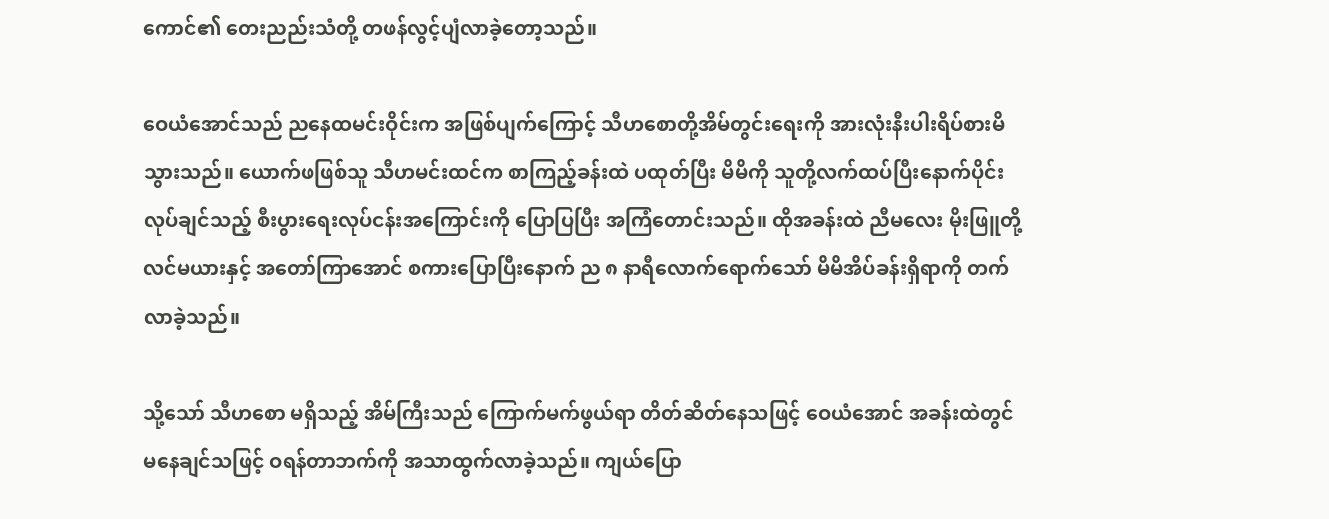ကောင်၏ တေးညည်းသံတို့ တဖန်လွင့်ပျံလာခဲ့တော့သည်။

ဝေယံအောင်သည် ညနေထမင်းဝိုင်းက အဖြစ်ပျက်ကြောင့် သီဟစောတို့အိမ်တွင်းရေးကို အားလုံးနီးပါးရိပ်စားမိသွားသည်။ ယောက်ဖဖြစ်သူ သီဟမင်းထင်က စာကြည့်ခန်းထဲ ပထုတ်ပြီး မိမိကို သူတို့လက်ထပ်ပြီးနောက်ပိုင်းလုပ်ချင်သည့် စီးပွားရေးလုပ်ငန်းအကြောင်းကို ပြောပြပြီး အကြံတောင်းသည်။ ထိုအခန်းထဲ ညီမလေး မိုးဖြူတို့လင်မယားနှင့် အတော်ကြာအောင် စကားပြောပြီးနောက် ည ၈ နာရီလောက်ရောက်သော် မိမိအိပ်ခန်းရှိရာကို တက်လာခဲ့သည်။

သို့သော် သီဟစော မရှိသည့် အိမ်ကြီးသည် ကြောက်မက်ဖွယ်ရာ တိတ်ဆိတ်နေသဖြင့် ဝေယံအောင် အခန်းထဲတွင် မနေချင်သဖြင့် ဝရန်တာဘက်ကို အသာထွက်လာခဲ့သည်။ ကျယ်ပြော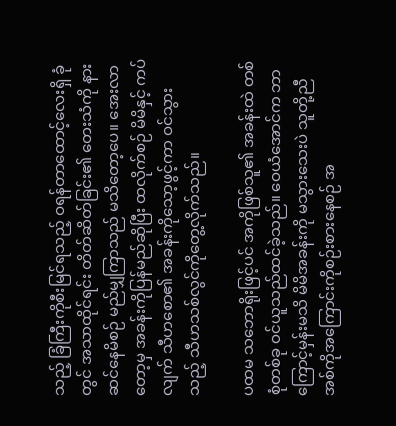သည့် ခြံကြီးကိုစီးမြင်ရသည့် ဝရန်တာထောင့်လေးရှိ ခုံတွင် အသာထိုင်ရင်း တိတ်ဆိတ်ခြင်း၏ တေးသံကို နားဆင်နေမိစဉ် မည်မျှကြာသည် မသိတော့ပေ။ အေးလာတော့မှ အခန်းကိုပြန်မည်ဆိုပြီး ထလိုက်စဉ် မိမိနှင့် ကပ်လျက် သီဟစော၏ အခန်းကိုသော့ဖွင့်ကာ ဝင်သွားသည့် သီဟသစ်လွင်ကိုတွေ့လိုက်သည်။

ပထမ သဘောရိုးဖြင့်ပင် အကိုဖြစ်သူ၏ အခန်းထဲ တစ်စုံတစ်ခု ဝင်ယူသည်ထင်ခဲ့သည်။ ဝေယံအောင်က ဘာကြောင့်မှန်းမသိ မိမိအခန်းကို မသွားသေးပဲ သူတို့ညီအစ်ကိုအကြောင်းကိုစဉ်းစားနေစဉ် အ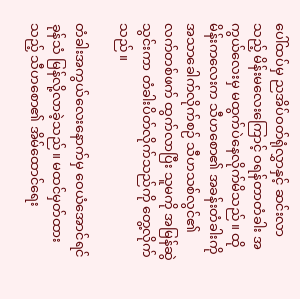ပေါ်ထပ်မှ ညအိပ်ဝတ်ရုံလွှာနှင့် ဆင်းလာသည့် မိန်းမလေးကြောင့် ဝရန်တာတံခါး အကွယ်လေးမှ မထွက်ပဲနေလိုက်မိသည်။ ထိုမိန်းကလေးက သီဟစော၏ အခန်းတံခါးကို အသာခေါက်လိုက်စဉ် သီဟသစ်လွင်၏ လက်တစ်ဖက် ထွက်လာပြီး သူမကို အမြန်ဆွဲသွင်းကာ တံခါးပိတ်လိုက်သည်ကို တွေ့လိုက်သည်။

တံခါးအကွယ်လေးနောက်မှ ဝေယံအောင်ရင်ခုန်သံ မြန်လို့လာခဲ့သည်။ မထင်မှတ်ထားသည့် သီဟစော၏ အိမ်ထောင်ရေး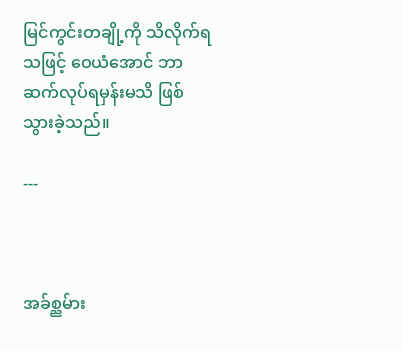မြင်ကွင်းတချို့ကို သိလိုက်ရသဖြင့် ဝေယံအောင် ဘာဆက်လုပ်ရမှန်းမသိ ဖြစ်သွားခဲ့သည်။

---



အခ်စ္ညမ်ား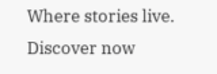Where stories live. Discover now